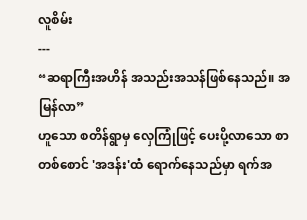လူစိမ်း
---
“ဆရာကြီးအဟိန် အသည်းအသန်ဖြစ်နေသည်။ အမြန်လာ”
ဟူသော စတိန်ရွာမှ လှေကြုံဖြင့် ပေးပို့လာသော စာတစ်စောင် 'အဒန်း'ထံ ရောက်နေသည်မှာ ရက်အ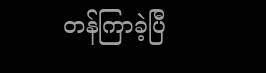တန်ကြာခဲ့ပြီ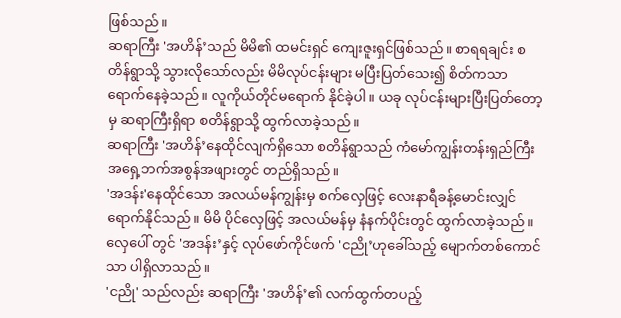ဖြစ်သည်။
ဆရာကြီး 'အဟိန်’သည် မိမိ၏ ထမင်းရှင် ကျေးဇူးရှင်ဖြစ်သည်။ စာရရချင်း စတိန်ရွာသို့ သွားလိုသော်လည်း မိမိလုပ်ငန်းများ မပြီးပြတ်သေး၍ စိတ်ကသာ ရောက်နေခဲ့သည်။ လူကိုယ်တိုင်မရောက် နိုင်ခဲ့ပါ။ ယခု လုပ်ငန်းများပြီးပြတ်တော့မှ ဆရာကြီးရှိရာ စတိန်ရွာသို့ ထွက်လာခဲ့သည်။
ဆရာကြီး 'အဟိန်’နေထိုင်လျက်ရှိသော စတိန်ရွာသည် ကံမော်ကျွန်းတန်းရှည်ကြီး အရှေ့ဘက်အစွန်အဖျားတွင် တည်ရှိသည်။
'အဒန်း'နေထိုင်သော အလယ်မန်ကျွန်းမှ စက်လှေဖြင့် လေးနာရီခန့်မောင်းလျှင် ရောက်နိုင်သည်။ မိမိ ပိုင်လှေဖြင့် အလယ်မန်မှ နံနက်ပိုင်းတွင် ထွက်လာခဲ့သည်။ လှေပေါ် တွင် 'အဒန်း’နှင့် လုပ်ဖော်ကိုင်ဖက် 'ငညို’ဟုခေါ်သည့် မျောက်တစ်ကောင်သာ ပါရှိလာသည်။
'ငညို' သည်လည်း ဆရာကြီး 'အဟိန်’၏ လက်ထွက်တပည့်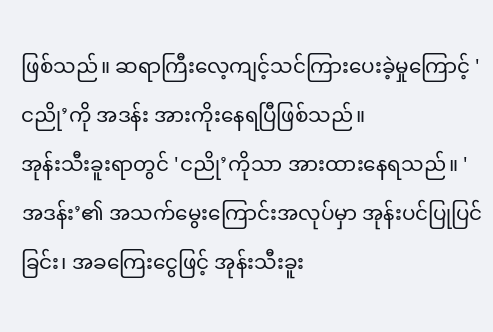ဖြစ်သည်။ ဆရာကြီးလေ့ကျင့်သင်ကြားပေးခဲ့မှုကြောင့် 'ငညို’ကို အဒန်း အားကိုးနေရပြီဖြစ်သည်။
အုန်းသီးခူးရာတွင် 'ငညို’ကိုသာ အားထားနေရသည်။ 'အဒန်း’၏ အသက်မွေးကြောင်းအလုပ်မှာ အုန်းပင်ပြုပြင်ခြင်း၊ အခကြေးငွေဖြင့် အုန်းသီးခူး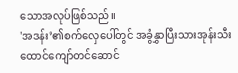သောအလုပ်ဖြစ်သည်။
'အဒန်း’၏စက်လှေပေါ်တွင် အခွံနွှာပြီးသားအုန်းသီး ထောင်ကျော်တင်ဆောင်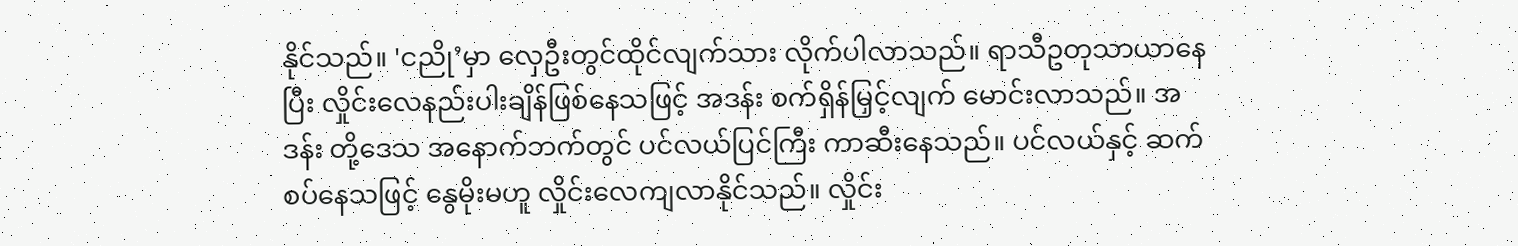နိုင်သည်။ 'ငညို’မှာ လှေဦးတွင်ထိုင်လျက်သား လိုက်ပါလာသည်။ ရာသီဥတုသာယာနေပြီး လှိုင်းလေနည်းပါးချိန်ဖြစ်နေသဖြင့် အဒန်း စက်ရှိန်မြှင့်လျက် မောင်းလာသည်။ အဒန်း တို့ဒေသ အနောက်ဘက်တွင် ပင်လယ်ပြင်ကြီး ကာဆီးနေသည်။ ပင်လယ်နှင့် ဆက်စပ်နေသဖြင့် နွေမိုးမဟူ လှိုင်းလေကျလာနိုင်သည်။ လှိုင်း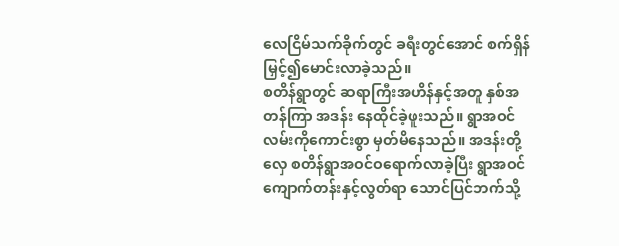လေငြိမ်သက်ခိုက်တွင် ခရီးတွင်အောင် စက်ရှိန်မြှင့်၍မောင်းလာခဲ့သည်။
စတိန်ရွာတွင် ဆရာကြီးအဟိန်နှင့်အတူ နှစ်အတန်ကြာ အဒန်း နေထိုင်ခဲ့ဖူးသည်။ ရွာအဝင်လမ်းကိုကောင်းစွာ မှတ်မိနေသည်။ အဒန်းတို့လှေ စတိန်ရွာအဝင်ဝရောက်လာခဲ့ပြီး ရွာအဝင် ကျောက်တန်းနှင့်လွတ်ရာ သောင်ပြင်ဘက်သို့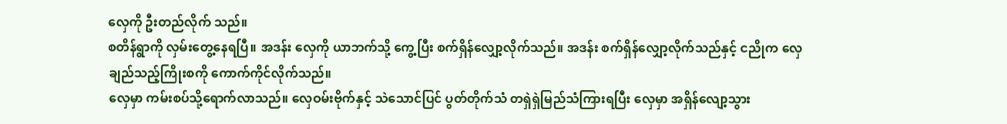လှေကို ဦးတည်လိုက် သည်။
စတိန်ရွာကို လှမ်းတွေ့နေရပြီ။ အဒန်း လှေကို ယာဘက်သို့ ကွေ့ပြီး စက်ရှိန်လျှော့လိုက်သည်။ အဒန်း စက်ရှိန်လျှော့လိုက်သည်နှင့် ငညိုက လှေချည်သည့်ကြိုးစကို ကောက်ကိုင်လိုက်သည်။
လှေမှာ ကမ်းစပ်သို့ရောက်လာသည်။ လှေဝမ်းဗိုက်နှင့် သဲသောင်ပြင် ပွတ်တိုက်သံ တရှဲရှဲမြည်သံကြားရပြီး လှေမှာ အရှိန်လျော့သွား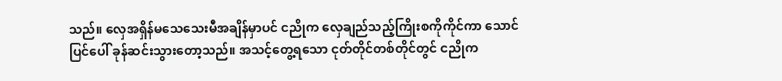သည်။ လှေအရှိန်မသေသေးမီအချိန်မှာပင် ငညိုက လှေချည်သည့်ကြိုးစကိုကိုင်ကာ သောင်ပြင်ပေါ် ခုန်ဆင်းသွားတော့သည်။ အသင့်တွေ့ရသော ငုတ်တိုင်တစ်တိုင်တွင် ငညိုက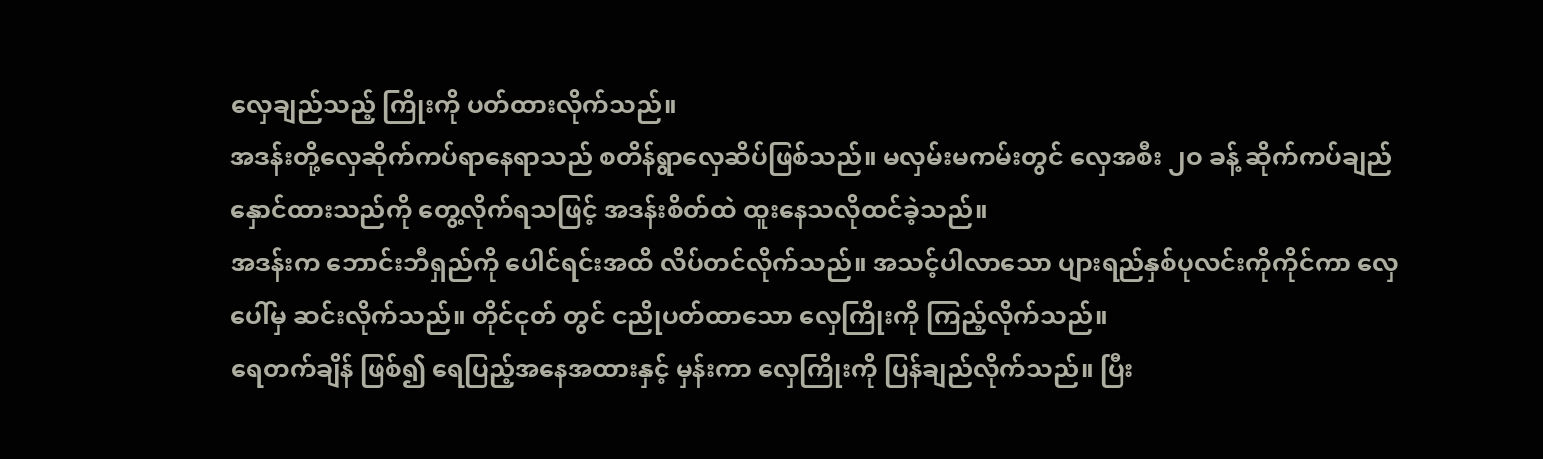လှေချည်သည့် ကြိုးကို ပတ်ထားလိုက်သည်။
အဒန်းတို့လှေဆိုက်ကပ်ရာနေရာသည် စတိန်ရွာလှေဆိပ်ဖြစ်သည်။ မလှမ်းမကမ်းတွင် လှေအစီး ၂ဝ ခန့် ဆိုက်ကပ်ချည်နှောင်ထားသည်ကို တွေ့လိုက်ရသဖြင့် အဒန်းစိတ်ထဲ ထူးနေသလိုထင်ခဲ့သည်။
အဒန်းက ဘောင်းဘီရှည်ကို ပေါင်ရင်းအထိ လိပ်တင်လိုက်သည်။ အသင့်ပါလာသော ပျားရည်နှစ်ပုလင်းကိုကိုင်ကာ လှေပေါ်မှ ဆင်းလိုက်သည်။ တိုင်ငုတ် တွင် ငညိုပတ်ထာသော လှေကြိုးကို ကြည့်လိုက်သည်။
ရေတက်ချိန် ဖြစ်၍ ရေပြည့်အနေအထားနှင့် မှန်းကာ လှေကြိုးကို ပြန်ချည်လိုက်သည်။ ပြီး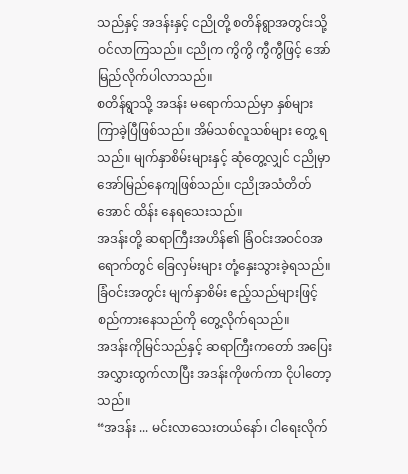သည်နှင့် အဒန်းနှင့် ငညိုတို့ စတိန်ရွာအတွင်းသို့ ဝင်လာကြသည်။ ငညိုက ကွိကွိ ကွီကွီဖြင့် အော်မြည်လိုက်ပါလာသည်။
စတိန်ရွာသို့ အဒန်း မရောက်သည်မှာ နှစ်များကြာခဲ့ပြီဖြစ်သည်။ အိမ်သစ်လူသစ်များ တွေ့ ရသည်။ မျက်နှာစိမ်းများနှင့် ဆုံတွေ့လျှင် ငညိုမှာ အော်မြည်နေကျဖြစ်သည်။ ငညိုအသံတိတ်အောင် ထိန်း နေရသေးသည်။
အဒန်းတို့ ဆရာကြီးအဟိန်၏ ခြံဝင်းအဝင်ဝအရောက်တွင် ခြေလှမ်းများ တုံ့နှေးသွားခဲ့ရသည်။ ခြံဝင်းအတွင်း မျက်နှာစိမ်း ဧည့်သည်များဖြင့် စည်ကားနေသည်ကို တွေ့လိုက်ရသည်။
အဒန်းကိုမြင်သည်နှင့် ဆရာကြီးကတော် အပြေးအလွှားထွက်လာပြီး အဒန်းကိုဖက်ကာ ငိုပါတော့သည်။
“အဒန်း ... မင်းလာသေးတယ်နော်၊ ငါရေးလိုက်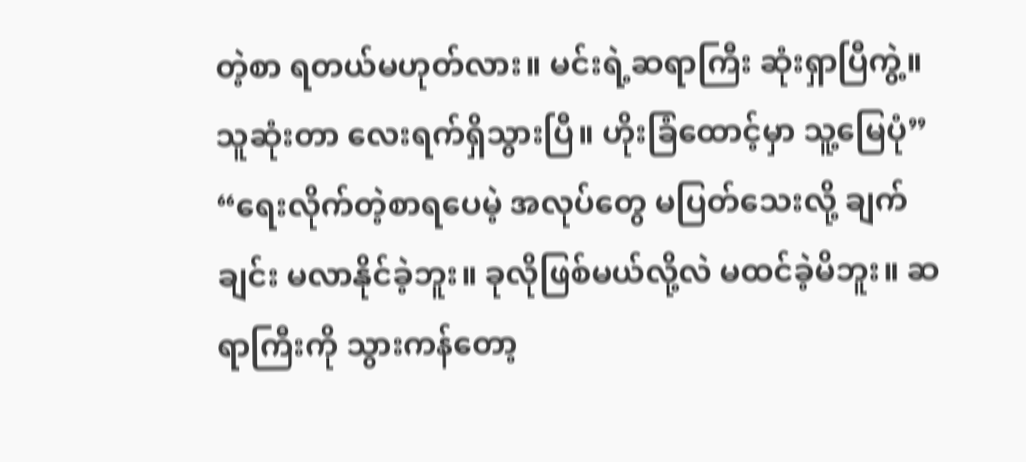တဲ့စာ ရတယ်မဟုတ်လား။ မင်းရဲ့ဆရာကြီး ဆုံးရှာပြီကွဲ့။ သူဆုံးတာ လေးရက်ရှိသွားပြီ။ ဟိုးခြံထောင့်မှာ သူ့မြေပုံ”
“ရေးလိုက်တဲ့စာရပေမဲ့ အလုပ်တွေ မပြတ်သေးလို့ ချက်ချင်း မလာနိုင်ခဲ့ဘူး။ ခုလိုဖြစ်မယ်လို့လဲ မထင်ခဲ့မိဘူး။ ဆရာကြီးကို သွားကန်တော့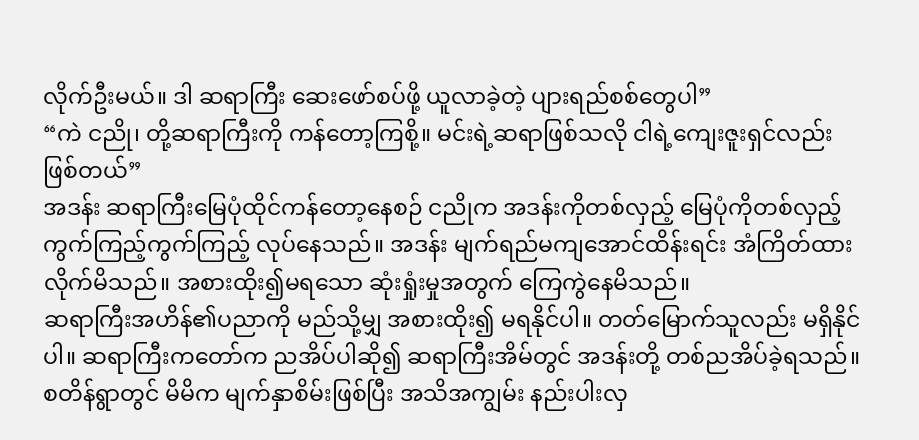လိုက်ဦးမယ်။ ဒါ ဆရာကြီး ဆေးဖော်စပ်ဖို့ ယူလာခဲ့တဲ့ ပျားရည်စစ်တွေပါ”
“ကဲ ငညို၊ တို့ဆရာကြီးကို ကန်တော့ကြစို့။ မင်းရဲ့ဆရာဖြစ်သလို ငါရဲ့ကျေးဇူးရှင်လည်းဖြစ်တယ်”
အဒန်း ဆရာကြီးမြေပုံထိုင်ကန်တော့နေစဉ် ငညိုက အဒန်းကိုတစ်လှည့် မြေပုံကိုတစ်လှည့် ကွက်ကြည့်ကွက်ကြည့် လုပ်နေသည်။ အဒန်း မျက်ရည်မကျအောင်ထိန်းရင်း အံကြိတ်ထားလိုက်မိသည်။ အစားထိုး၍မရသော ဆုံးရှုံးမှုအတွက် ကြေကွဲနေမိသည်။
ဆရာကြီးအဟိန်၏ပညာကို မည်သို့မျှ အစားထိုး၍ မရနိုင်ပါ။ တတ်မြောက်သူလည်း မရှိနိုင်ပါ။ ဆရာကြီးကတော်က ညအိပ်ပါဆို၍ ဆရာကြီးအိမ်တွင် အဒန်းတို့ တစ်ညအိပ်ခဲ့ရသည်။ စတိန်ရွာတွင် မိမိက မျက်နှာစိမ်းဖြစ်ပြီး အသိအကျွမ်း နည်းပါးလှ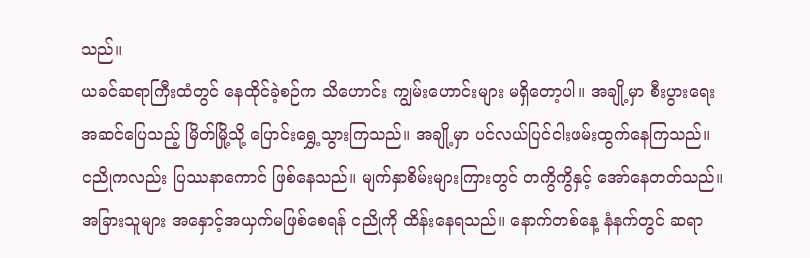သည်။
ယခင်ဆရာကြီးထံတွင် နေထိုင်ခဲ့စဉ်က သိဟောင်း ကျွမ်းဟောင်းများ မရှိတော့ပါ။ အချို့မှာ စီးပွားရေး အဆင်ပြေသည့် မြိတ်မြို့သို့ ပြောင်းရွှေ့သွားကြသည်။ အချို့မှာ ပင်လယ်ပြင်ငါးဖမ်းထွက်နေကြသည်။
ငညိုကလည်း ပြဿနာကောင် ဖြစ်နေသည်။ မျက်နှာစိမ်းများကြားတွင် တကွိကွိနှင့် အော်နေတတ်သည်။ အခြားသူများ အနှောင့်အယှက်မဖြစ်စေရန် ငညိုကို ထိန်းနေရသည်။ နောက်တစ်နေ့ နံနက်တွင် ဆရာ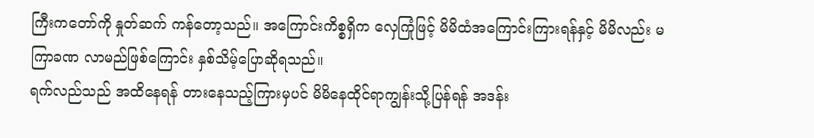ကြီးကတော်ကို နှုတ်ဆက် ကန်တော့သည်။ အကြောင်းကိစ္စရှိက လှေကြုံဖြင့် မိမိထံအကြောင်းကြားရန်နှင့် မိမိလည်း မကြာခဏ လာမည်ဖြစ်ကြောင်း နှစ်သိမ့်ပြောဆိုရသည်။
ရက်လည်သည် အထိနေရန် တားနေသည့်ကြားမှပင် မိမိနေထိုင်ရာကျွန်းသို့ပြန်ရန် အဒန်း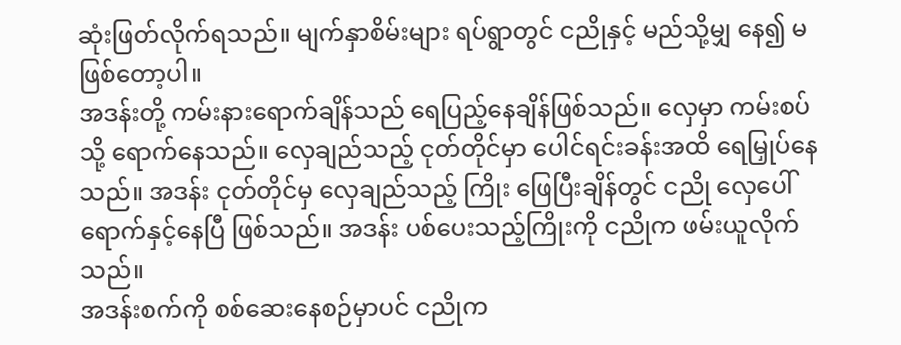ဆုံးဖြတ်လိုက်ရသည်။ မျက်နှာစိမ်းများ ရပ်ရွာတွင် ငညိုနှင့် မည်သို့မျှ နေ၍ မဖြစ်တော့ပါ။
အဒန်းတို့ ကမ်းနားရောက်ချိန်သည် ရေပြည့်နေချိန်ဖြစ်သည်။ လှေမှာ ကမ်းစပ်သို့ ရောက်နေသည်။ လှေချည်သည့် ငုတ်တိုင်မှာ ပေါင်ရင်းခန်းအထိ ရေမြှုပ်နေသည်။ အဒန်း ငုတ်တိုင်မှ လှေချည်သည့် ကြိုး ဖြေပြီးချိန်တွင် ငညို လှေပေါ်ရောက်နှင့်နေပြီ ဖြစ်သည်။ အဒန်း ပစ်ပေးသည့်ကြိုးကို ငညိုက ဖမ်းယူလိုက်သည်။
အဒန်းစက်ကို စစ်ဆေးနေစဉ်မှာပင် ငညိုက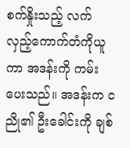စက်နှိုးသည့် လက်လှည့်ကောက်တံကိုယူကာ အဒန်းကို ကမ်းပေးသည်။ အဒန်းက ငညို၏ ဦးခေါင်းကို ချစ်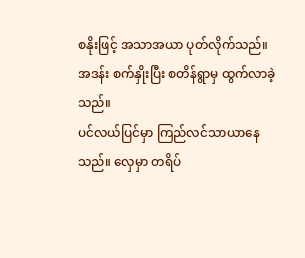စနိုးဖြင့် အသာအယာ ပုတ်လိုက်သည်။
အဒန်း စက်နှိုးပြီး စတိန်ရွာမှ ထွက်လာခဲ့သည်။
ပင်လယ်ပြင်မှာ ကြည်လင်သာယာနေသည်။ လှေမှာ တရိပ်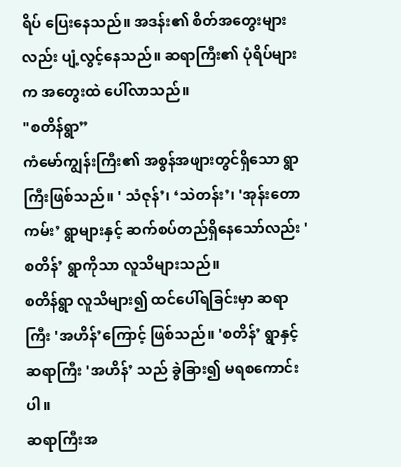ရိပ် ပြေးနေသည်။ အဒန်း၏ စိတ်အတွေးများလည်း ပျံ့လွင့်နေသည်။ ဆရာကြီး၏ ပုံရိပ်များက အတွေးထဲ ပေါ်လာသည်။
"စတိန်ရွာ”
ကံမော်ကျွန်းကြီး၏ အစွန်အဖျားတွင်ရှိသော ရွာကြီးဖြစ်သည်။ ' သံဇုန်’၊ ‘သဲတန်း’၊ 'အုန်းတောကမ်း’ ရွာများနှင့် ဆက်စပ်တည်ရှိနေသော်လည်း 'စတိန်’ ရွာကိုသာ လူသိများသည်။
စတိန်ရွာ လူသိများ၍ ထင်ပေါ်ရခြင်းမှာ ဆရာကြီး 'အဟိန်’ကြောင့် ဖြစ်သည်။ 'စတိန်’ ရွာနှင့် ဆရာကြီး 'အဟိန်’ သည် ခွဲခြား၍ မရစကောင်းပါ။
ဆရာကြီးအ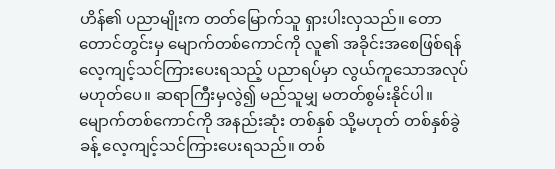ဟိန်၏ ပညာမျိုးက တတ်မြောက်သူ ရှားပါးလှသည်။ တောတောင်တွင်းမှ မျောက်တစ်ကောင်ကို လူ၏ အခိုင်းအစေဖြစ်ရန် လေ့ကျင့်သင်ကြားပေးရသည့် ပညာရပ်မှာ လွယ်ကူသောအလုပ် မဟုတ်ပေ။ ဆရာကြီးမှလွဲ၍ မည်သူမျှ မတတ်စွမ်းနိုင်ပါ။
မျောက်တစ်ကောင်ကို အနည်းဆုံး တစ်နှစ် သို့မဟုတ် တစ်နှစ်ခွဲခန့် လေ့ကျင့်သင်ကြားပေးရသည်။ တစ်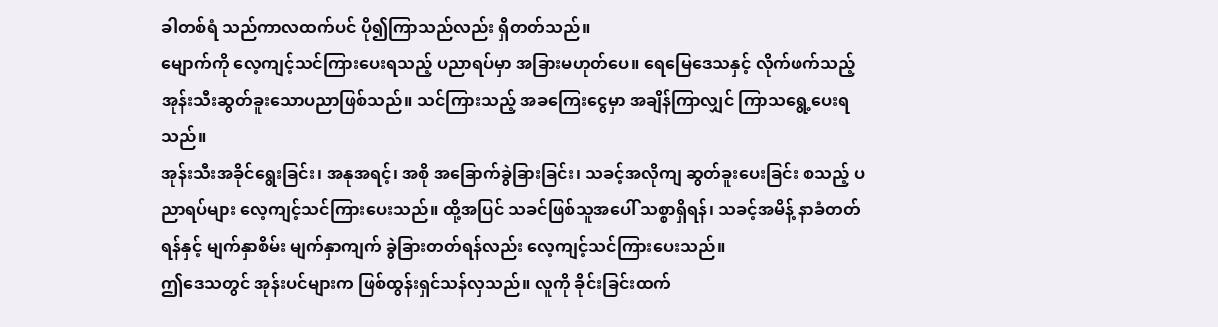ခါတစ်ရံ သည်ကာလထက်ပင် ပို၍ကြာသည်လည်း ရှိတတ်သည်။
မျောက်ကို လေ့ကျင့်သင်ကြားပေးရသည့် ပညာရပ်မှာ အခြားမဟုတ်ပေ။ ရေမြေဒေသနှင့် လိုက်ဖက်သည့် အုန်းသီးဆွတ်ခူးသောပညာဖြစ်သည်။ သင်ကြားသည့် အခကြေးငွေမှာ အချိန်ကြာလျှင် ကြာသရွေ့ပေးရသည်။
အုန်းသီးအခိုင်ရွေးခြင်း၊ အနုအရင့်၊ အစို အခြောက်ခွဲခြားခြင်း၊ သခင့်အလိုကျ ဆွတ်ခူးပေးခြင်း စသည့် ပညာရပ်များ လေ့ကျင့်သင်ကြားပေးသည်။ ထို့အပြင် သခင်ဖြစ်သူအပေါ် သစ္စာရှိရန်၊ သခင့်အမိန့် နာခံတတ်ရန်နှင့် မျက်နှာစိမ်း မျက်နှာကျက် ခွဲခြားတတ်ရန်လည်း လေ့ကျင့်သင်ကြားပေးသည်။
ဤဒေသတွင် အုန်းပင်များက ဖြစ်ထွန်းရှင်သန်လှသည်။ လူကို ခိုင်းခြင်းထက်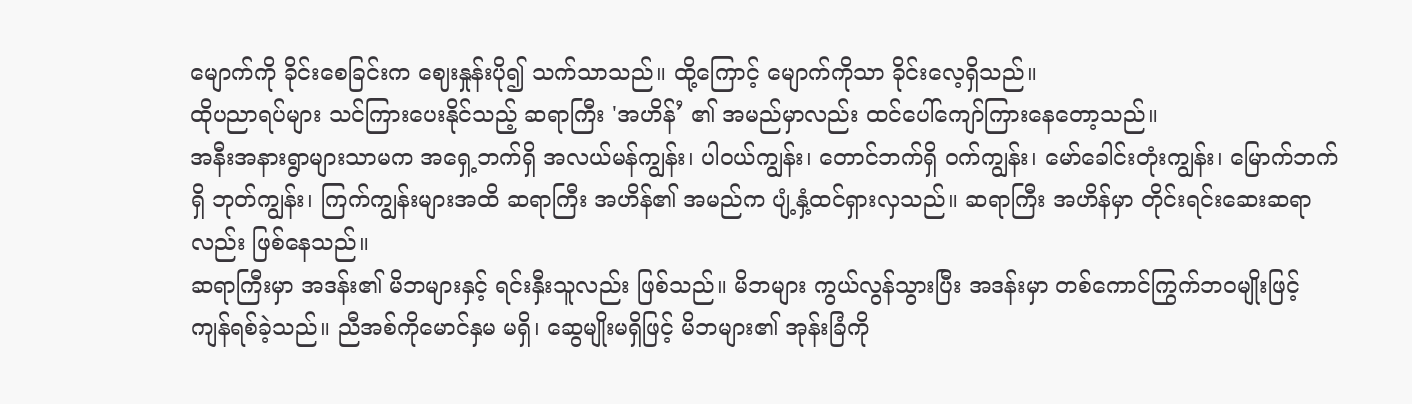မျောက်ကို ခိုင်းစေခြင်းက ဈေးနှုန်းပို၍ သက်သာသည်။ ထို့ကြောင့် မျောက်ကိုသာ ခိုင်းလေ့ရှိသည်။
ထိုပညာရပ်များ သင်ကြားပေးနိုင်သည့် ဆရာကြီး 'အဟိန်’ ၏ အမည်မှာလည်း ထင်ပေါ်ကျော်ကြားနေတော့သည်။
အနီးအနားရွာများသာမက အရှေ့ဘက်ရှိ အလယ်မန်ကျွန်း၊ ပါဝယ်ကျွန်း၊ တောင်ဘက်ရှိ ဝက်ကျွန်း၊ မော်ခေါင်းတုံးကျွန်း၊ မြောက်ဘက်ရှိ ဘုတ်ကျွန်း၊ ကြက်ကျွန်းများအထိ ဆရာကြီး အဟိန်၏ အမည်က ပျံ့နှံ့ထင်ရှားလှသည်။ ဆရာကြီး အဟိန်မှာ တိုင်းရင်းဆေးဆရာလည်း ဖြစ်နေသည်။
ဆရာကြီးမှာ အဒန်း၏ မိဘများနှင့် ရင်းနှီးသူလည်း ဖြစ်သည်။ မိဘများ ကွယ်လွန်သွားပြီး အဒန်းမှာ တစ်ကောင်ကြွက်ဘဝမျိုးဖြင့် ကျန်ရစ်ခဲ့သည်။ ညီအစ်ကိုမောင်နှမ မရှိ၊ ဆွေမျိုးမရှိဖြင့် မိဘများ၏ အုန်းခြံကို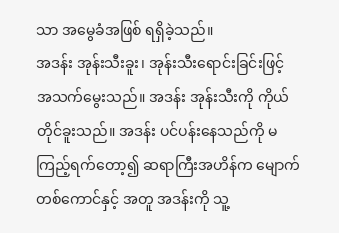သာ အမွေခံအဖြစ် ရရှိခဲ့သည်။
အဒန်း အုန်းသီးခူး၊ အုန်းသီးရောင်းခြင်းဖြင့် အသက်မွေးသည်။ အဒန်း အုန်းသီးကို ကိုယ်တိုင်ခူးသည်။ အဒန်း ပင်ပန်းနေသည်ကို မကြည့်ရက်တော့၍ ဆရာကြီးအဟိန်က မျောက်တစ်ကောင်နှင့် အတူ အဒန်းကို သူ့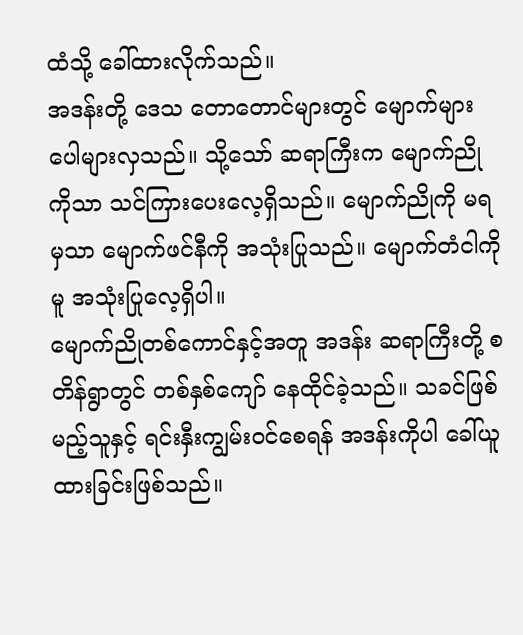ထံသို့ ခေါ်ထားလိုက်သည်။
အဒန်းတို့ ဒေသ တောတောင်များတွင် မျောက်များ ပေါများလှသည်။ သို့သော် ဆရာကြီးက မျောက်ညိုကိုသာ သင်ကြားပေးလေ့ရှိသည်။ မျောက်ညိုကို မရမှသာ မျောက်ဖင်နီကို အသုံးပြုသည်။ မျောက်တံငါကိုမူ အသုံးပြုလေ့ရှိပါ။
မျောက်ညိုတစ်ကောင်နှင့်အတူ အဒန်း ဆရာကြီးတို့ စတိန်ရွာတွင် တစ်နှစ်ကျော် နေထိုင်ခဲ့သည်။ သခင်ဖြစ်မည့်သူနှင့် ရင်းနှီးကျွမ်းဝင်စေရန် အဒန်းကိုပါ ခေါ်ယူထားခြင်းဖြစ်သည်။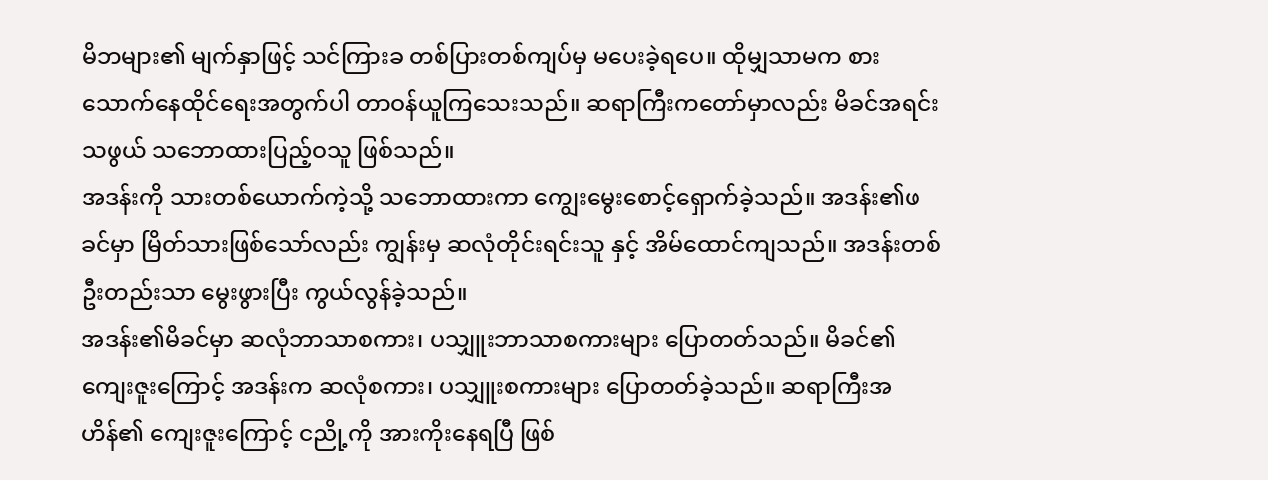မိဘများ၏ မျက်နှာဖြင့် သင်ကြားခ တစ်ပြားတစ်ကျပ်မှ မပေးခဲ့ရပေ။ ထိုမျှသာမက စားသောက်နေထိုင်ရေးအတွက်ပါ တာဝန်ယူကြသေးသည်။ ဆရာကြီးကတော်မှာလည်း မိခင်အရင်းသဖွယ် သဘောထားပြည့်ဝသူ ဖြစ်သည်။
အဒန်းကို သားတစ်ယောက်ကဲ့သို့ သဘောထားကာ ကျွေးမွေးစောင့်ရှောက်ခဲ့သည်။ အဒန်း၏ဖခင်မှာ မြိတ်သားဖြစ်သော်လည်း ကျွန်းမှ ဆလုံတိုင်းရင်းသူ နှင့် အိမ်ထောင်ကျသည်။ အဒန်းတစ်ဦးတည်းသာ မွေးဖွားပြီး ကွယ်လွန်ခဲ့သည်။
အဒန်း၏မိခင်မှာ ဆလုံဘာသာစကား၊ ပသျှူးဘာသာစကားများ ပြောတတ်သည်။ မိခင်၏ ကျေးဇူးကြောင့် အဒန်းက ဆလုံစကား၊ ပသျှူးစကားများ ပြောတတ်ခဲ့သည်။ ဆရာကြီးအဟိန်၏ ကျေးဇူးကြောင့် ငညို့ကို အားကိုးနေရပြီ ဖြစ်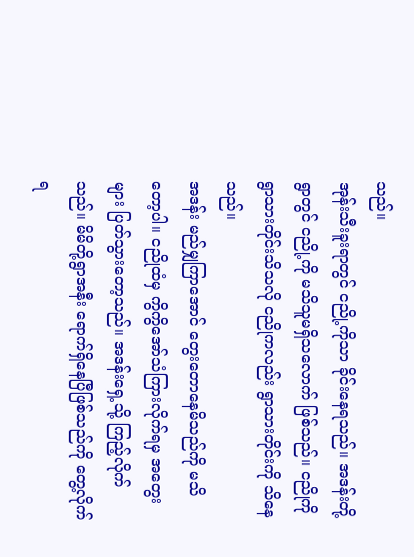သည်။
အုန်းသီးခူးရာတွင် ငညို့ကိုသာ ခိုင်းနေရသည်။ အဒန်းတို့ရွာတွင် ငညို့ကို မသိသူမရှိသလောက် ဖြစ်သည်။ ငညိုကို ရွာသားတိုင်းသိသလို ငညိုကလည်း ရွာသားတိုင်းကို သိနေသည်။
အဒန်း မည်မျှကြာအောင် တွေးတောနေမိသည်ကို မသိတော့ပါ။ ငညိုထံမှ ကွိကွိအော်သံကြားလိုက်ရမှ အတွေးများ ပြတ်သွားတော့သည်။ အဒန်းရှေ့သို့ ကြည့်လိုက်သည်။ မိမိတို့ရွာအနီး ရောက်ရှိနေပြီဖြစ်သည်ကို တွေ့လိုက်ရ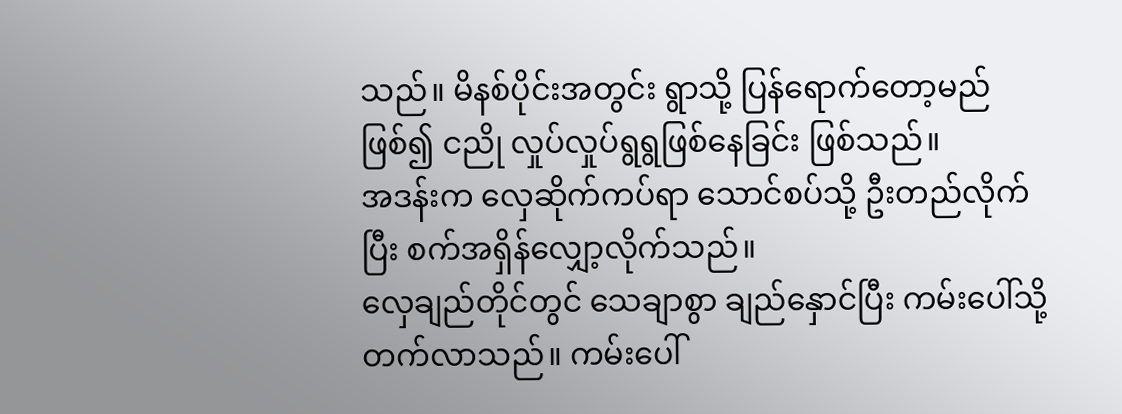သည်။ မိနစ်ပိုင်းအတွင်း ရွာသို့ ပြန်ရောက်တော့မည်ဖြစ်၍ ငညို လှုပ်လှုပ်ရွရွဖြစ်နေခြင်း ဖြစ်သည်။
အဒန်းက လှေဆိုက်ကပ်ရာ သောင်စပ်သို့ ဦးတည်လိုက်ပြီး စက်အရှိန်လျှော့လိုက်သည်။
လှေချည်တိုင်တွင် သေချာစွာ ချည်နှောင်ပြီး ကမ်းပေါ်သို့ တက်လာသည်။ ကမ်းပေါ်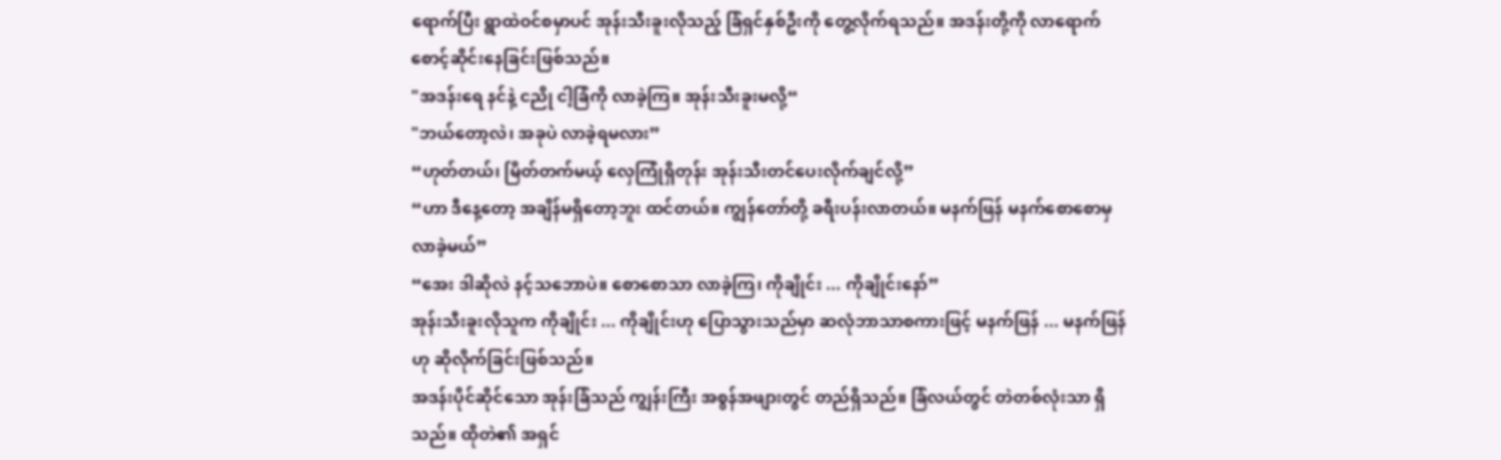ရောက်ပြီး ရွာထဲဝင်စမှာပင် အုန်းသီးခူးလိုသည့် ခြံရှင်နှစ်ဦးကို တွေ့လိုက်ရသည်။ အဒန်းတို့ကို လာရောက် စောင့်ဆိုင်းနေခြင်းဖြစ်သည်။
"အဒန်းရေ နင်နဲ့ ငညို ငါ့ခြံကို လာခဲ့ကြ။ အုန်းသီးခူးမလို့“
"ဘယ်တော့လဲ၊ အခုပဲ လာခဲ့ရမလား”
“ဟုတ်တယ်၊ မြိတ်တက်မယ့် လှေကြုံရှိတုန်း အုန်းသီးတင်ပေးလိုက်ချင်လို့”
“ဟာ ဒီနေ့တော့ အချိန်မရှိတော့ဘူး ထင်တယ်။ ကျွန်တော်တို့ ခရီးပန်းလာတယ်။ မနက်ဖြန် မနက်စောစောမှ လာခဲ့မယ်”
“အေး ဒါဆိုလဲ နင့်သဘောပဲ။ စောစောသာ လာခဲ့ကြ၊ ကိုချိုင်း ... ကိုချိုင်းနော်”
အုန်းသီးခူးလိုသူက ကိုချိုင်း ... ကိုချိုင်းဟု ပြောသွားသည်မှာ ဆလုံဘာသာစကားဖြင့် မနက်ဖြန် ... မနက်ဖြန်ဟု ဆိုလိုက်ခြင်းဖြစ်သည်။
အဒန်းပိုင်ဆိုင်သော အုန်းခြံသည် ကျွန်းကြီး အစွန်အဖျားတွင် တည်ရှိသည်။ ခြံလယ်တွင် တဲတစ်လုံးသာ ရှိသည်။ ထိုတဲ၏ အရှင်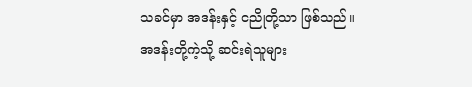သခင်မှာ အဒန်းနှင့် ငညိုတို့သာ ဖြစ်သည်။
အဒန်းတို့ကဲ့သို့ ဆင်းရဲသူများ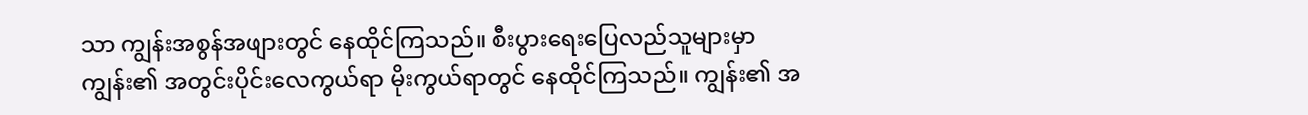သာ ကျွန်းအစွန်အဖျားတွင် နေထိုင်ကြသည်။ စီးပွားရေးပြေလည်သူများမှာ ကျွန်း၏ အတွင်းပိုင်းလေကွယ်ရာ မိုးကွယ်ရာတွင် နေထိုင်ကြသည်။ ကျွန်း၏ အ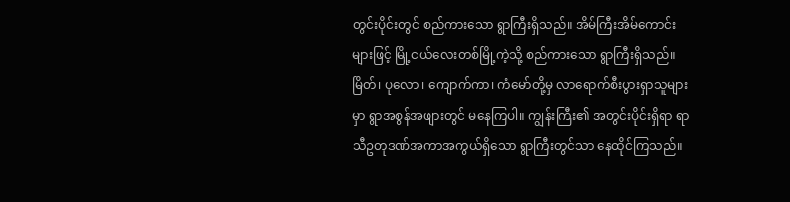တွင်းပိုင်းတွင် စည်ကားသော ရွာကြီးရှိသည်။ အိမ်ကြီးအိမ်ကောင်းများဖြင့် မြို့ငယ်လေးတစ်မြို့ကဲ့သို့ စည်ကားသော ရွာကြီးရှိသည်။
မြိတ်၊ ပုလော၊ ကျောက်ကာ၊ ကံမော်တို့မှ လာရောက်စီးပွားရှာသူများမှာ ရွာအစွန်အဖျားတွင် မနေကြပါ။ ကျွန်းကြီး၏ အတွင်းပိုင်းရှိရာ ရာသီဥတုဒဏ်အကာအကွယ်ရှိသော ရွာကြီးတွင်သာ နေထိုင်ကြသည်။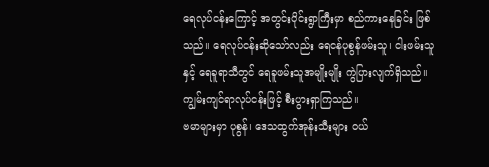ရေလုပ်ငန်းကြောင့် အတွင်းပိုင်းရွာကြီးမှာ စည်ကားနေခြင်း ဖြစ်သည်။ ရေလုပ်ငန်းဆိုသော်လည်း ရေငန်ပုစွန်ဖမ်းသူ၊ ငါးဖမ်းသူနှင့် ရေခူရာသီတွင် ရေခူဖမ်းသူအမျိုးမျိုး ကွဲပြားလျက်ရှိသည်။ ကျွမ်းကျင်ရာလုပ်ငန်းဖြင့် စီးပွားရှာကြသည်။
ဗမာများမှာ ပုစွန်၊ ဒေသထွက်အုန်းသီးများ ဝယ်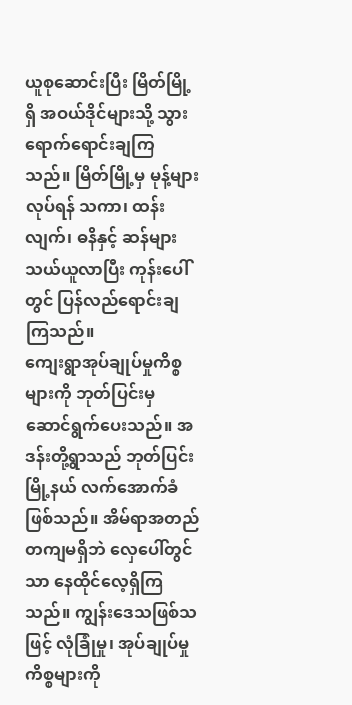ယူစုဆောင်းပြီး မြိတ်မြို့ရှိ အဝယ်ဒိုင်များသို့ သွားရောက်ရောင်းချကြသည်။ မြိတ်မြို့မှ မုန့်များလုပ်ရန် သကာ၊ ထန်းလျက်၊ ဓနိနှင့် ဆန်များ သယ်ယူလာပြီး ကုန်းပေါ်တွင် ပြန်လည်ရောင်းချကြသည်။
ကျေးရွာအုပ်ချုပ်မှုကိစ္စများကို ဘုတ်ပြင်းမှ ဆောင်ရွက်ပေးသည်။ အဒန်းတို့ရွာသည် ဘုတ်ပြင်းမြို့နယ် လက်အောက်ခံဖြစ်သည်။ အိမ်ရာအတည်တကျမရှိဘဲ လှေပေါ်တွင်သာ နေထိုင်လေ့ရှိကြသည်။ ကျွန်းဒေသဖြစ်သဖြင့် လုံခြုံမှု၊ အုပ်ချုပ်မှုကိစ္စများကို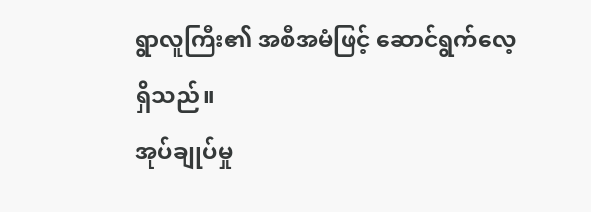ရွာလူကြီး၏ အစီအမံဖြင့် ဆောင်ရွက်လေ့ရှိသည်။
အုပ်ချုပ်မှု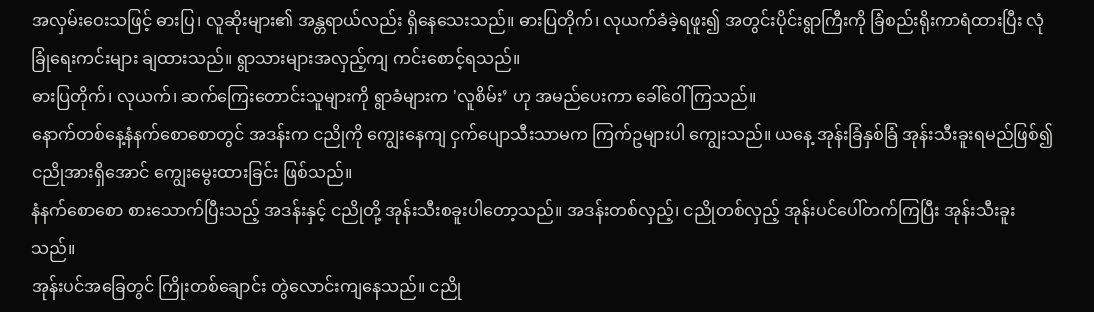အလှမ်းဝေးသဖြင့် ဓားပြ၊ လူဆိုးများ၏ အန္တရာယ်လည်း ရှိနေသေးသည်။ ဓားပြတိုက်၊ လုယက်ခံခဲ့ရဖူး၍ အတွင်းပိုင်းရွာကြီးကို ခြံစည်းရိုးကာရံထားပြီး လုံခြုံရေးကင်းများ ချထားသည်။ ရွာသားများအလှည့်ကျ ကင်းစောင့်ရသည်။
ဓားပြတိုက်၊ လုယက်၊ ဆက်ကြေးတောင်းသူများကို ရွာခံများက 'လူစိမ်း’ ဟု အမည်ပေးကာ ခေါ်ဝေါ်ကြသည်။
နောက်တစ်နေ့နံနက်စောစောတွင် အဒန်းက ငညိုကို ကျွေးနေကျ ငှက်ပျောသီးသာမက ကြက်ဥများပါ ကျွေးသည်။ ယနေ့ အုန်းခြံနှစ်ခြံ အုန်းသီးခူးရမည်ဖြစ်၍ ငညိုအားရှိအောင် ကျွေးမွေးထားခြင်း ဖြစ်သည်။
နံနက်စောစော စားသောက်ပြီးသည့် အဒန်းနှင့် ငညိုတို့ အုန်းသီးစခူးပါတော့သည်။ အဒန်းတစ်လှည့်၊ ငညိုတစ်လှည့် အုန်းပင်ပေါ်တက်ကြပြီး အုန်းသီးခူးသည်။
အုန်းပင်အခြေတွင် ကြိုးတစ်ချောင်း တွဲလောင်းကျနေသည်။ ငညို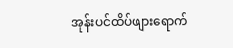အုန်းပင်ထိပ်ဖျားရောက်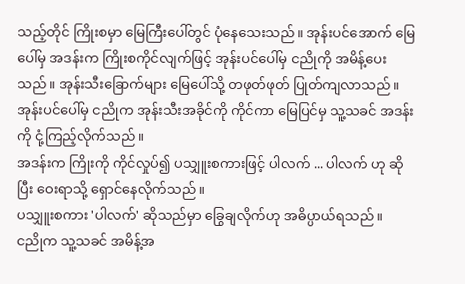သည့်တိုင် ကြိုးစမှာ မြေကြီးပေါ်တွင် ပုံနေသေးသည်။ အုန်းပင်အောက် မြေပေါ်မှ အဒန်းက ကြိုးစကိုင်လျက်ဖြင့် အုန်းပင်ပေါ်မှ ငညိုကို အမိန့်ပေးသည်။ အုန်းသီးခြောက်များ မြေပေါ်သို့ တဖုတ်ဖုတ် ပြုတ်ကျလာသည်။
အုန်းပင်ပေါ်မှ ငညိုက အုန်းသီးအခိုင်ကို ကိုင်ကာ မြေပြင်မှ သူ့သခင် အဒန်းကို ငုံ့ကြည့်လိုက်သည်။
အဒန်းက ကြိုးကို ကိုင်လှုပ်၍ ပသျှူးစကားဖြင့် ပါလက် ... ပါလက် ဟု ဆိုပြီး ဝေးရာသို့ ရှောင်နေလိုက်သည်။
ပသျှူးစကား 'ပါလက်' ဆိုသည်မှာ ခြွေချလိုက်ဟု အဓိပ္ပာယ်ရသည်။
ငညိုက သူ့သခင် အမိန့်အ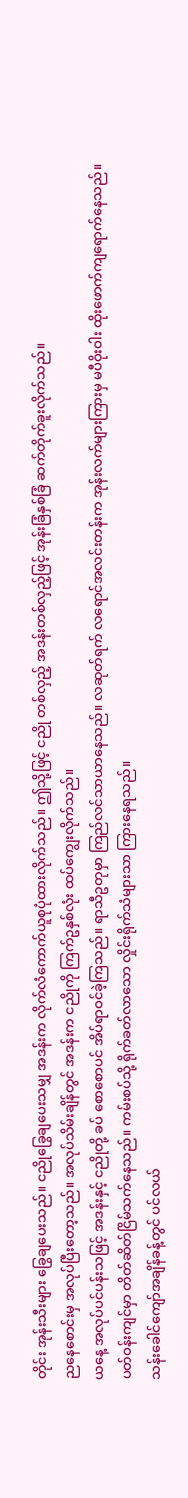တိုင်း အုန်းသီးများ ခြွေချပေးသည်။ ငညိုခြွေချပေးသမျှ အဒန်းက လိုက်လံကောက်ယူစုပုံထားလိုက်သည်။ ဤသို့ဖြင့် ငညို တစ်လှည့် အဒန်းတစ်လှည့်ဖြင့် အုန်းခြံနှစ်ခြံ ဆက်တိုက်ခူးလိုက်သည်။
ညနေစောင်းမှ အလုပ်ပြီးတော့သည်။ အလုပ်သိမ်းချိန်တွင် အဒန်းက ငညိုကို ကြက်ဥနှစ်လုံး ထပ်ကျွေးလိုက်သည်။
ယနေ့ အလုပ်ပင်ပန်းသဖြင့် အဒန်းနှင့် ငညိုတို့ ခပ် စောစောပင် အိပ်ရာဝင်ခဲ့ကြသည်။ ရာသီဥတုမှာ ကြည်လင်သာယာနေသည်။ လဆုတ်ရက် လရောင်အလင်းတန်းက အုန်းလက်များကြားမှ မပီဝိုးဝါး ထိုးဖောက်ကျရောက်နေသည်။
ပတ်ဝန်းကျင်မှာ တိတ်ဆိတ်ငြိမ်သက်နေသည်။ ကမ်းစပ်သို့ ရိုက်ခတ်လာသော လှိုင်းရိုက်သံများသာ ကြားနေရသည်။
သန်းခေါင်ကျော်အချိန်ခန့်တွင် ပင်လယ်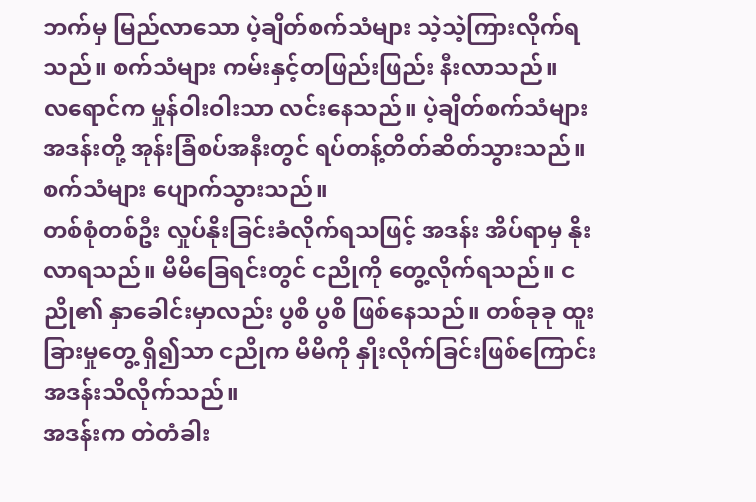ဘက်မှ မြည်လာသော ပဲ့ချိတ်စက်သံများ သဲ့သဲ့ကြားလိုက်ရသည်။ စက်သံများ ကမ်းနှင့်တဖြည်းဖြည်း နီးလာသည်။
လရောင်က မှုန်ဝါးဝါးသာ လင်းနေသည်။ ပဲ့ချိတ်စက်သံများ အဒန်းတို့ အုန်းခြံစပ်အနီးတွင် ရပ်တန့်တိတ်ဆိတ်သွားသည်။ စက်သံများ ပျောက်သွားသည်။
တစ်စုံတစ်ဦး လှုပ်နိုးခြင်းခံလိုက်ရသဖြင့် အဒန်း အိပ်ရာမှ နိုးလာရသည်။ မိမိခြေရင်းတွင် ငညိုကို တွေ့လိုက်ရသည်။ ငညို၏ နှာခေါင်းမှာလည်း ပွစိ ပွစိ ဖြစ်နေသည်။ တစ်ခုခု ထူးခြားမှုတွေ့ ရှိ၍သာ ငညိုက မိမိကို နှိုးလိုက်ခြင်းဖြစ်ကြောင်း အဒန်းသိလိုက်သည်။
အဒန်းက တဲတံခါး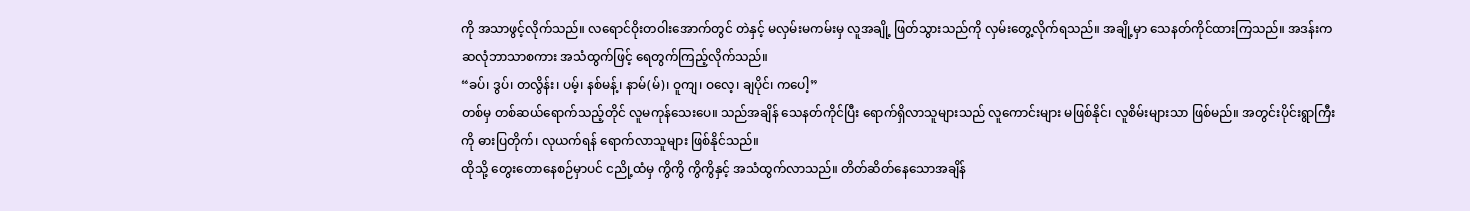ကို အသာဖွင့်လိုက်သည်။ လရောင်ဝိုးတဝါးအောက်တွင် တဲနှင့် မလှမ်းမကမ်းမှ လူအချို့ ဖြတ်သွားသည်ကို လှမ်းတွေ့လိုက်ရသည်။ အချို့မှာ သေနတ်ကိုင်ထားကြသည်။ အဒန်းက ဆလုံဘာသာစကား အသံထွက်ဖြင့် ရေတွက်ကြည့်လိုက်သည်။
“ခပ်၊ ဒွပ်၊ တလွိန်း၊ ပမ့်၊ နစ်မန့်၊ နာမ်(မ်)၊ ဝူကျ၊ ဝလေ့၊ ချပိုင်၊ ကပေါ့”
တစ်မှ တစ်ဆယ်ရောက်သည့်တိုင် လူမကုန်သေးပေ။ သည်အချိန် သေနတ်ကိုင်ပြီး ရောက်ရှိလာသူများသည် လူကောင်းများ မဖြစ်နိုင်၊ လူစိမ်းများသာ ဖြစ်မည်။ အတွင်းပိုင်းရွာကြီးကို ဓားပြတိုက်၊ လုယက်ရန် ရောက်လာသူများ ဖြစ်နိုင်သည်။
ထိုသို့ တွေးတောနေစဉ်မှာပင် ငညို့ထံမှ ကွိကွိ ကွိကွိနှင့် အသံထွက်လာသည်။ တိတ်ဆိတ်နေသောအချိန်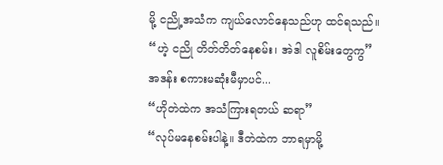မို့ ငညို့အသံက ကျယ်လောင်နေသည်ဟု ထင်ရသည်။
“ဟဲ့ ငညို တိတ်တိတ်နေစမ်း၊ အဲဒါ လူစိမ်းတွေကွ”
အဒန်း စကားမဆုံးမီမှာပင်...
“ဟိုတဲထဲက အသံကြားရတယ် ဆရာ”
“လုပ်မနေစမ်းပါနဲ့။ ဒီတဲထဲက ဘာရမှာမို့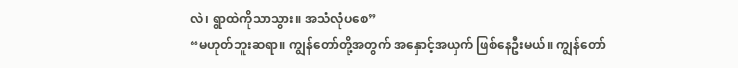လဲ၊ ရွာထဲကိုသာသွား။ အသံလုံပစေ”
“မဟုတ်ဘူးဆရာ။ ကျွန်တော်တို့အတွက် အနှောင့်အယှက် ဖြစ်နေဦးမယ်။ ကျွန်တော်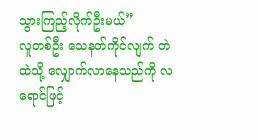သွားကြည့်လိုက်ဦးမယ်”
လူတစ်ဦး သေနတ်ကိုင်လျက် တဲထဲသို့ လျှောက်လာနေသည်ကို လရောင်ဖြင့်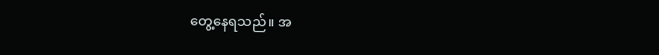တွေ့နေရသည်။ အ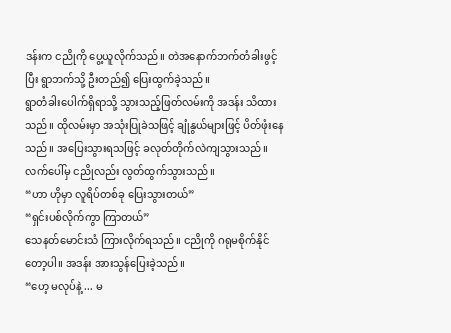ဒန်းက ငညိုကို ပွေ့ယူလိုက်သည်။ တဲအနောက်ဘက်တံခါးဖွင့်ပြီး ရွာဘက်သို့ ဦးတည်၍ ပြေးထွက်ခဲ့သည်။
ရွာတံခါးပေါက်ရှိရာသို့ သွားသည့်ဖြတ်လမ်းကို အဒန်း သိထားသည်။ ထိုလမ်းမှာ အသုံးပြုခဲသဖြင့် ချုံနွယ်များဖြင့် ပိတ်ဖုံးနေသည်။ အပြေးသွားရသဖြင့် ခလုတ်တိုက်လဲကျသွားသည်။ လက်ပေါ်မှ ငညိုလည်း လွတ်ထွက်သွားသည်။
“ဟာ ဟိုမှာ လူရိပ်တစ်ခု ပြေးသွားတယ်”
“ရှင်းပစ်လိုက်ကွာ ကြာတယ်”
သေနတ်မောင်းသံ ကြားလိုက်ရသည်။ ငညိုကို ဂရုမစိုက်နိုင်တော့ပါ။ အဒန်း အားသွန်ပြေးခဲ့သည်။
“ဟေ့ မလုပ်နဲ့ ... မ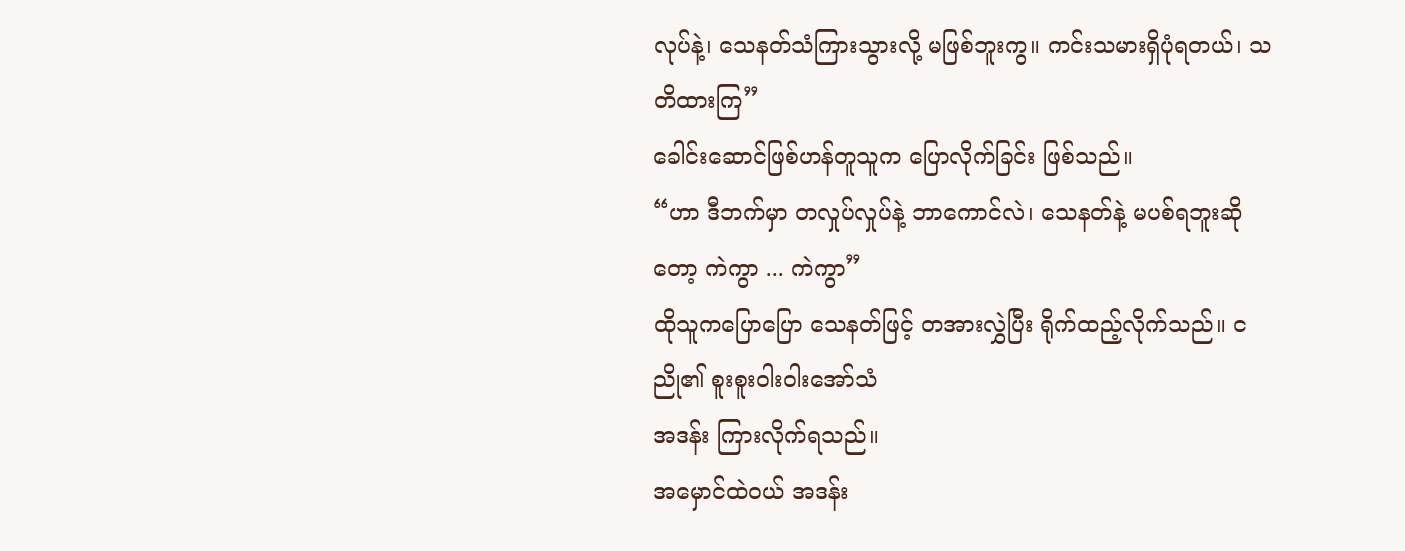လုပ်နဲ့၊ သေနတ်သံကြားသွားလို့ မဖြစ်ဘူးကွ။ ကင်းသမားရှိပုံရတယ်၊ သတိထားကြ”
ခေါင်းဆောင်ဖြစ်ဟန်တူသူက ပြောလိုက်ခြင်း ဖြစ်သည်။
“ဟာ ဒီဘက်မှာ တလှုပ်လှုပ်နဲ့ ဘာကောင်လဲ၊ သေနတ်နဲ့ မပစ်ရဘူးဆိုတော့ ကဲကွာ ... ကဲကွာ”
ထိုသူကပြောပြော သေနတ်ဖြင့် တအားလွှဲပြီး ရိုက်ထည့်လိုက်သည်။ ငညို၏ စူးစူးဝါးဝါးအော်သံ
အဒန်း ကြားလိုက်ရသည်။
အမှောင်ထဲဝယ် အဒန်း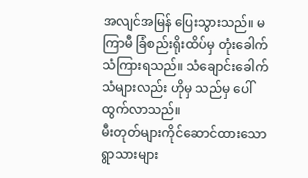အလျင်အမြန် ပြေးသွားသည်။ မကြာမီ ခြံစည်းရိုးထိပ်မှ တုံးခေါက်သံကြားရသည်။ သံချောင်းခေါက်သံများလည်း ဟိုမှ သည်မှ ပေါ်ထွက်လာသည်။
မီးတုတ်များကိုင်ဆောင်ထားသော ရွာသားများ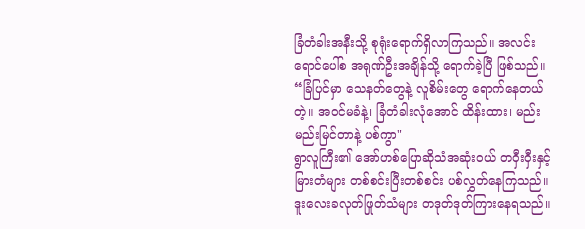ခြံတံခါးအနီးသို့ စုရုံးရောက်ရှိလာကြသည်။ အလင်းရောင်ပေါ်စ အရုဏ်ဦးအချိန်သို့ ရောက်ခဲ့ပြီ ဖြစ်သည်။
“ခြံပြင်မှာ သေနတ်တွေနဲ့ လူစိမ်းတွေ ရောက်နေတယ်တဲ့။ အဝင်မခံနဲ့၊ ခြံတံခါးလုံအောင် ထိန်းထား၊ မည်းမည်းမြင်တာနဲ့ ပစ်ကွာ"
ရွာလူကြီး၏ အော်ဟစ်ပြောဆိုသံအဆုံးဝယ် တဝှီးဝှီးနှင့် မြားတံများ တစ်စင်းပြီးတစ်စင်း ပစ်လွှတ်နေကြသည်။ ဒူးလေးခလုတ်ဖြုတ်သံများ တဒုတ်ဒုတ်ကြားနေရသည်။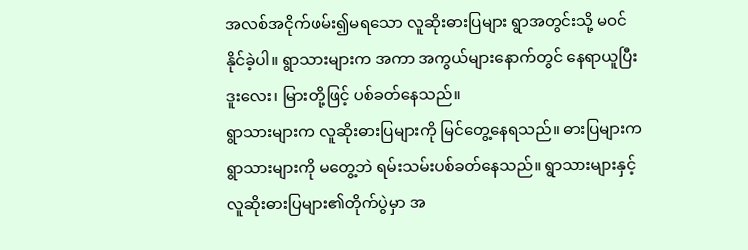အလစ်အငိုက်ဖမ်း၍မရသော လူဆိုးဓားပြများ ရွာအတွင်းသို့ မဝင်နိုင်ခဲ့ပါ။ ရွာသားများက အကာ အကွယ်များနောက်တွင် နေရာယူပြီး ဒူးလေး၊ မြားတို့ဖြင့် ပစ်ခတ်နေသည်။
ရွာသားများက လူဆိုးဓားပြများကို မြင်တွေ့နေရသည်။ ဓားပြများက ရွာသားများကို မတွေ့ဘဲ ရမ်းသမ်းပစ်ခတ်နေသည်။ ရွာသားများနှင့် လူဆိုးဓားပြများ၏တိုက်ပွဲမှာ အ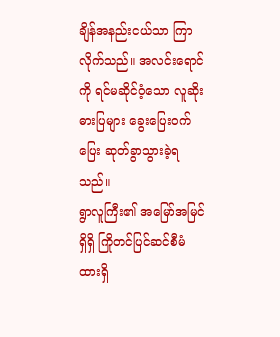ချိန်အနည်းငယ်သာ ကြာလိုက်သည်။ အလင်းရောင်ကို ရင်မဆိုင်ဝံ့သော လူဆိုး ဓားပြများ ခွေးပြေးဝက်ပြေး ဆုတ်ခွာသွားခဲ့ရသည်။
ရွာလူကြီး၏ အမြော်အမြင်ရှိရှိ ကြိုတင်ပြင်ဆင်စီမံထားရှိ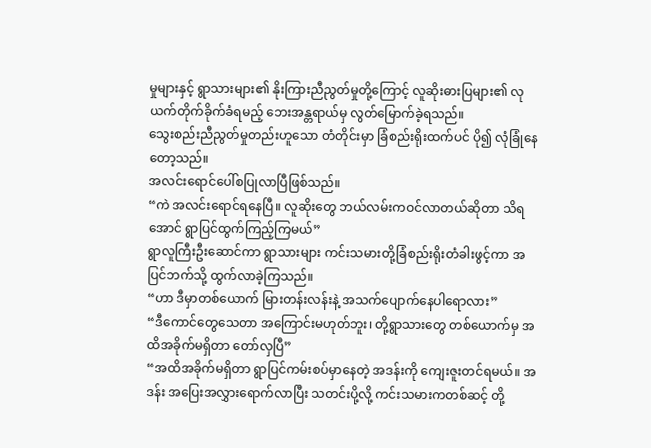မှုများနှင့် ရွာသားများ၏ နိုးကြားညီညွတ်မှုတို့ကြောင့် လူဆိုးဓားပြများ၏ လုယက်တိုက်ခိုက်ခံရမည့် ဘေးအန္တရာယ်မှ လွတ်မြောက်ခဲ့ရသည်။
သွေးစည်းညီညွတ်မှုတည်းဟူသော တံတိုင်းမှာ ခြံစည်းရိုးထက်ပင် ပို၍ လုံခြုံနေတော့သည်။
အလင်းရောင်ပေါ်စပြုလာပြီဖြစ်သည်။
“ကဲ အလင်းရောင်ရနေပြီ။ လူဆိုးတွေ ဘယ်လမ်းကဝင်လာတယ်ဆိုတာ သိရအောင် ရွာပြင်ထွက်ကြည့်ကြမယ်”
ရွာလူကြီးဦးဆောင်ကာ ရွာသားများ ကင်းသမားတို့ခြံစည်းရိုးတံခါးဖွင့်ကာ အပြင်ဘက်သို့ ထွက်လာခဲ့ကြသည်။
“ဟာ ဒီမှာတစ်ယောက် မြားတန်းလန်းနဲ့ အသက်ပျောက်နေပါရောလား”
“ဒီကောင်တွေသေတာ အကြောင်းမဟုတ်ဘူး၊ တို့ရွာသားတွေ တစ်ယောက်မှ အထိအခိုက်မရှိတာ တော်လှပြီ”
“အထိအခိုက်မရှိတာ ရွာပြင်ကမ်းစပ်မှာနေတဲ့ အဒန်းကို ကျေးဇူးတင်ရမယ်။ အဒန်း အပြေးအလွှားရောက်လာပြီး သတင်းပို့လို့ ကင်းသမားကတစ်ဆင့် တို့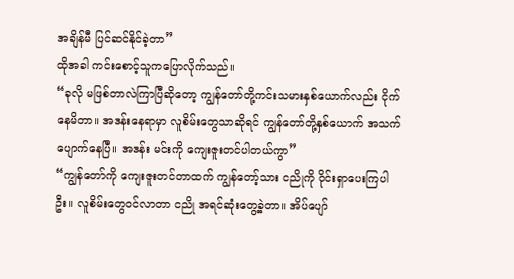အချိန်မီ ပြင်ဆင်နိုင်ခဲ့တာ”
ထိုအခါ ကင်းစောင့်သူကပြောလိုက်သည်။
“ခုလို မဖြစ်တာလဲကြာပြီဆိုတော့ ကျွန်တော်တို့ကင်းသမားနှစ်ယောက်လည်း ငိုက်နေမိတာ။ အဒန်းနေရာမှာ လူစိမ်းတွေသာဆိုရင် ကျွန်တော်တို့နှစ်ယောက် အသက်ပျောက်နေပြီ။ အဒန်း မင်းကို ကျေးဇူးတင်ပါတယ်ကွာ”
“ကျွန်တော်ကို ကျေးဇူးတင်တာထက် ကျွန်တော့်သား ငညိုကို ဝိုင်းရှာပေးကြပါဦး။ လူစိမ်းတွေဝင်လာတာ ငညို အရင်ဆုံးတွေ့ခဲ့တာ။ အိပ်ပျော်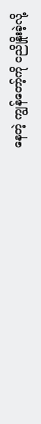နေတဲ့ ကျွန်တော့်ကို ငညိုနှိုးခဲ့လို့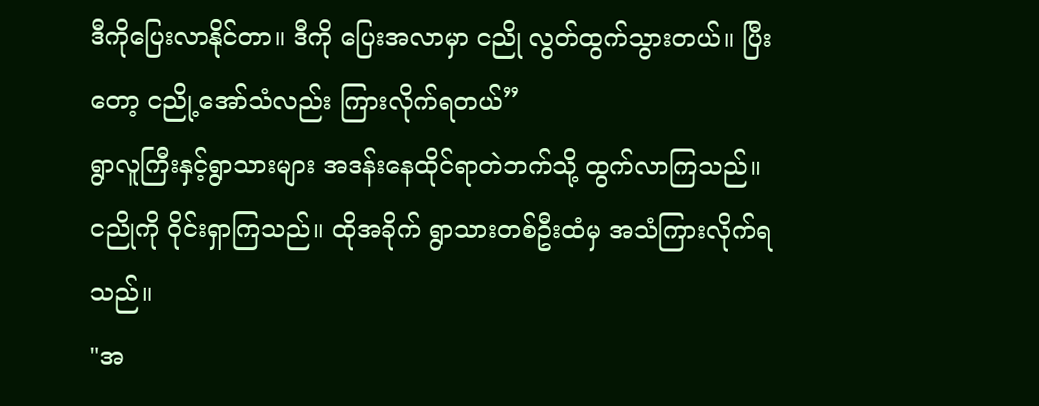ဒီကိုပြေးလာနိုင်တာ။ ဒီကို ပြေးအလာမှာ ငညို လွတ်ထွက်သွားတယ်။ ပြီးတော့ ငညို့အော်သံလည်း ကြားလိုက်ရတယ်”
ရွာလူကြီးနှင့်ရွာသားများ အဒန်းနေထိုင်ရာတဲဘက်သို့ ထွက်လာကြသည်။ ငညိုကို ဝိုင်းရှာကြသည်။ ထိုအခိုက် ရွာသားတစ်ဦးထံမှ အသံကြားလိုက်ရသည်။
"အ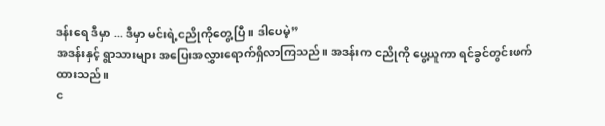ဒန်းရေ ဒီမှာ ... ဒီမှာ မင်းရဲ့ငညိုကိုတွေ့ပြီ။ ဒါပေမဲ့”
အဒန်းနှင့် ရွာသားများ အပြေးအလွှားရောက်ရှိလာကြသည်။ အဒန်းက ငညိုကို ပွေ့ယူကာ ရင်ခွင်တွင်းဖက်ထားသည်။
င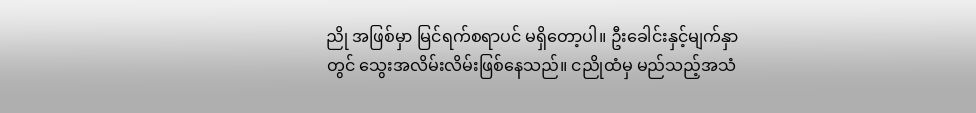ညို အဖြစ်မှာ မြင်ရက်စရာပင် မရှိတော့ပါ။ ဦးခေါင်းနှင့်မျက်နှာတွင် သွေးအလိမ်းလိမ်းဖြစ်နေသည်။ ငညိုထံမှ မည်သည့်အသံ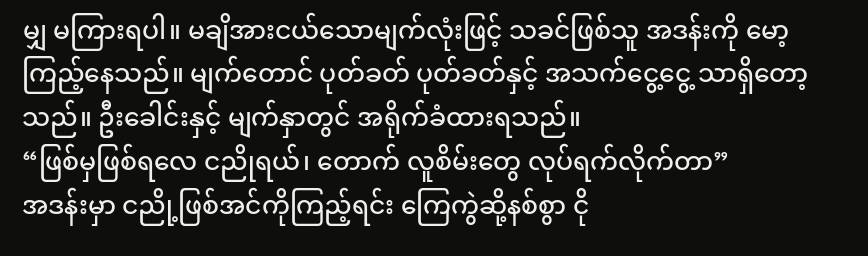မျှ မကြားရပါ။ မချိအားငယ်သောမျက်လုံးဖြင့် သခင်ဖြစ်သူ အဒန်းကို မော့ ကြည့်နေသည်။ မျက်တောင် ပုတ်ခတ် ပုတ်ခတ်နှင့် အသက်ငွေ့ငွေ့ သာရှိတော့သည်။ ဦးခေါင်းနှင့် မျက်နှာတွင် အရိုက်ခံထားရသည်။
“ဖြစ်မှဖြစ်ရလေ ငညိုရယ်၊ တောက် လူစိမ်းတွေ လုပ်ရက်လိုက်တာ”
အဒန်းမှာ ငညို့ဖြစ်အင်ကိုကြည့်ရင်း ကြေကွဲဆို့နစ်စွာ ငို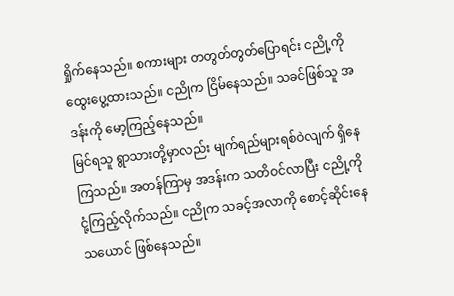ရှိုက်နေသည်။ စကားများ တတွတ်တွတ်ပြောရင်း ငညို့ကို ထွေးပွေ့ထားသည်။ ငညိုက ငြိမ်နေသည်။ သခင်ဖြစ်သူ အဒန်းကို မော့ကြည့်နေသည်။
မြင်ရသူ ရွာသားတို့မှာလည်း မျက်ရည်များရစ်ဝဲလျက် ရှိနေကြသည်။ အတန်ကြာမှ အဒန်းက သတိဝင်လာပြီး ငညို့ကို ငုံ့ကြည့်လိုက်သည်။ ငညိုက သခင့်အလာကို စောင့်ဆိုင်းနေသယောင် ဖြစ်နေသည်။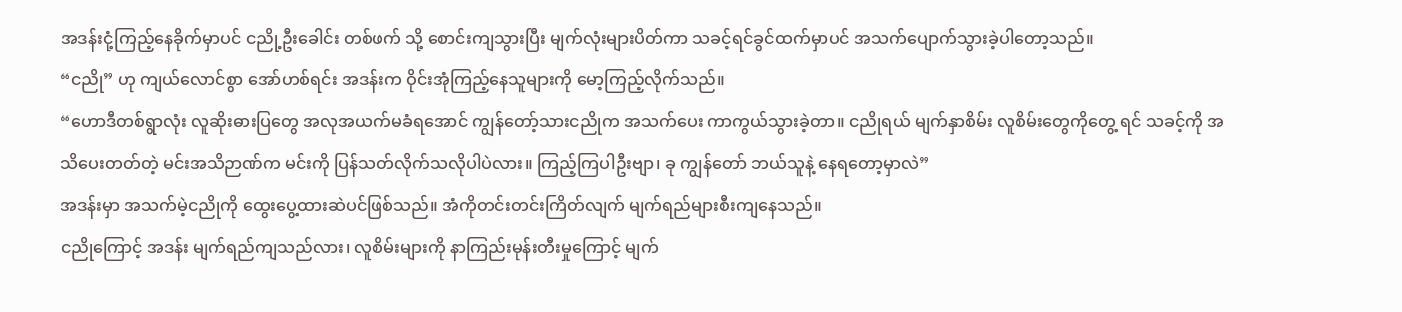အဒန်းငုံ့ကြည့်နေခိုက်မှာပင် ငညို့ဦးခေါင်း တစ်ဖက် သို့ စောင်းကျသွားပြီး မျက်လုံးများပိတ်ကာ သခင့်ရင်ခွင်ထက်မှာပင် အသက်ပျောက်သွားခဲ့ပါတော့သည်။
“ငညို” ဟု ကျယ်လောင်စွာ အော်ဟစ်ရင်း အဒန်းက ဝိုင်းအုံကြည့်နေသူများကို မော့ကြည့်လိုက်သည်။
“ဟောဒီတစ်ရွာလုံး လူဆိုးဓားပြတွေ အလုအယက်မခံရအောင် ကျွန်တော့်သားငညိုက အသက်ပေး ကာကွယ်သွားခဲ့တာ။ ငညိုရယ် မျက်နှာစိမ်း လူစိမ်းတွေကိုတွေ့ ရင် သခင့်ကို အသိပေးတတ်တဲ့ မင်းအသိဉာဏ်က မင်းကို ပြန်သတ်လိုက်သလိုပါပဲလား။ ကြည့်ကြပါဦးဗျာ၊ ခု ကျွန်တော် ဘယ်သူနဲ့ နေရတော့မှာလဲ”
အဒန်းမှာ အသက်မဲ့ငညိုကို ထွေးပွေ့ထားဆဲပင်ဖြစ်သည်။ အံကိုတင်းတင်းကြိတ်လျက် မျက်ရည်များစီးကျနေသည်။
ငညိုကြောင့် အဒန်း မျက်ရည်ကျသည်လား၊ လူစိမ်းများကို နာကြည်းမုန်းတီးမှုကြောင့် မျက်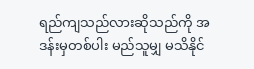ရည်ကျသည်လားဆိုသည်ကို အဒန်းမှတစ်ပါး မည်သူမျှ မသိနိုင်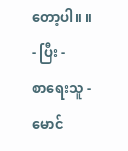တော့ပါ။ ။
- ပြီး -
စာရေးသူ - မောင်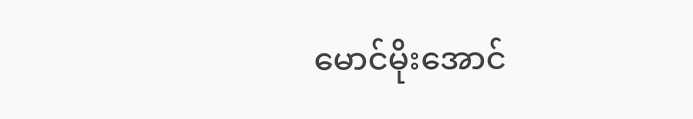မောင်မိုးအောင်